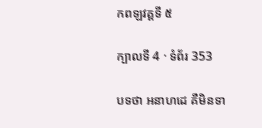កពឡវគ្គទី ៥

ក្បាលទី 4 · ទំព័រ 353

បទថា អនាហដេ គឺមិនទា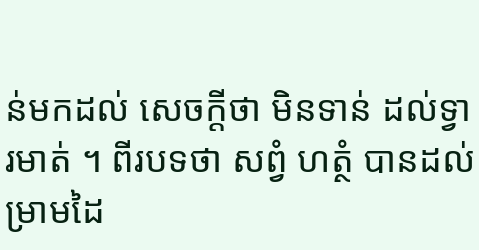ន់មកដល់ សេចក្តីថា មិនទាន់ ដល់ទ្វារមាត់ ។ ពីរបទថា សព្វំ ហត្ថំ បានដល់ ម្រាមដៃ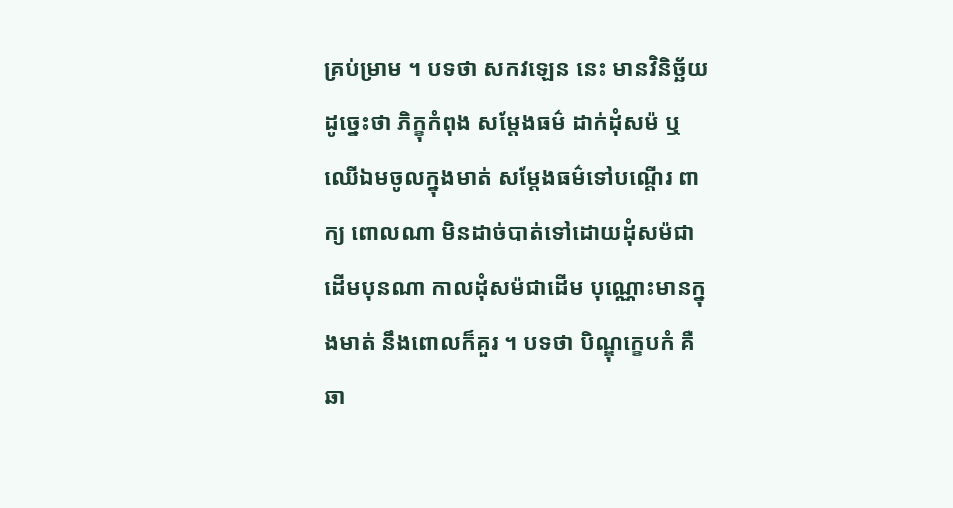គ្រប់ម្រាម ។ បទថា សកវឡេន នេះ មានវិនិច្ឆ័យដូច្នេះថា ភិក្ខុកំពុង សម្តែងធម៌ ដាក់ដុំសម៉ ឬឈើឯមចូលក្នុងមាត់ សម្តែងធម៌ទៅបណ្តើរ ពាក្យ ពោលណា មិនដាច់បាត់ទៅដោយដុំសម៉ជាដើមបុនណា កាលដុំសម៉ជាដើម បុណ្ណោះមានក្នុងមាត់ នឹងពោលក៏គួរ ។ បទថា បិណ្ឌុក្ខេបកំ គឺឆា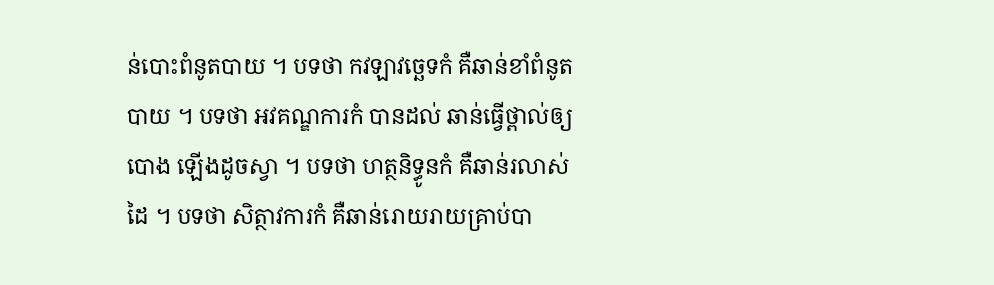ន់បោះពំនូតបាយ ។ បទថា កវឡាវច្ឆេទកំ គឺឆាន់ខាំពំនូតបាយ ។ បទថា អវគណ្ឌការកំ បានដល់ ឆាន់ធ្វើថ្ពាល់ឲ្យបោង ឡើងដូចស្វា ។ បទថា ហត្ថនិទ្ធូនកំ គឺឆាន់រលាស់ដៃ ។ បទថា សិត្ថាវការកំ គឺឆាន់រោយរាយគ្រាប់បា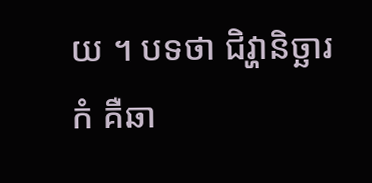យ ។ បទថា ជិវ្ហានិច្ឆារកំ គឺឆា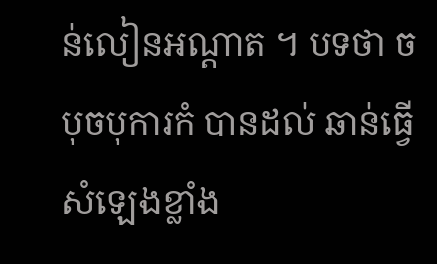ន់លៀនអណ្តាត ។ បទថា ចបុចបុការកំ បានដល់ ឆាន់ធ្វើសំឡេងខ្លាំង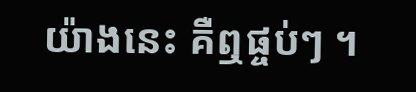យ៉ាងនេះ គឺឮផ្ចប់ៗ ។